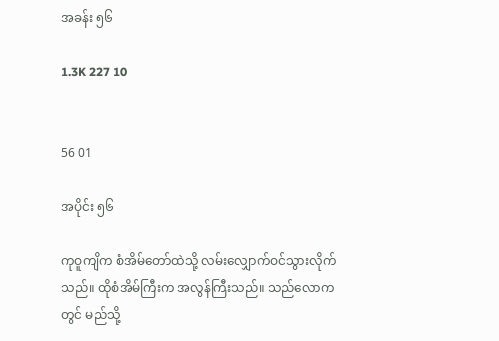အခန်း ၅၆

1.3K 227 10


56 01

အပိုင်း ၅၆

ကုဝူကျိက စံအိမ်တော်ထဲသို့ လမ်းလျှောက်ဝင်သွားလိုက်သည်။ ထိုစံအိမ်ကြီးက အလွန်ကြီးသည်။ သည်လောကတွင် မည်သို့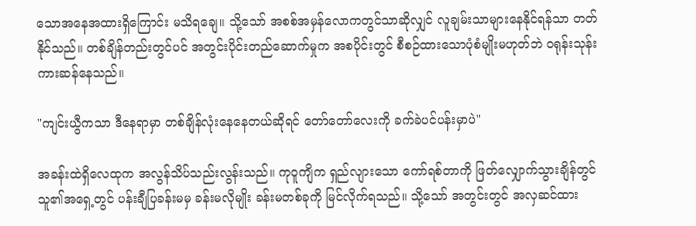သောအနေအထားရှိကြောင်း မသိရချေ။ သို့သော် အစစ်အမှန်လောကတွင်သာဆိုလျှင် လူချမ်းသာများနေနိုင်ရန်သာ တတ်နိုင်သည်။ တစ်ချိန်တည်းတွင်ပင် အတွင်းပိုင်းတည်ဆောက်မှုက အစပိုင်းတွင် စီစဉ်ထားသောပုံစံမျိုးမဟုတ်ဘဲ ဝရုန်းသုန်းကားဆန်နေသည်။

"ကျင်းယွီကသာ ဒီနေရာမှာ တစ်ချိန်လုံးနေနေတယ်ဆိုရင် တော်တော်လေးကို ခက်ခဲပင်ပန်းမှာပဲ"

အခန်းထဲရှိလေထုက အလွန်သိပ်သည်းလွန်းသည်။ ကုဝူကျိက ရှည်လျားသော ကော်ရစ်တာကို ဖြတ်လျှောက်သွားချိန်တွင် သူ၏အရှေ့တွင် ပန်းချီပြခန်းမမှ ခန်းမလိုမျိုး ခန်းမတစ်ခုကို မြင်လိုက်ရသည်။ သို့သော် အတွင်းတွင် အလှဆင်ထား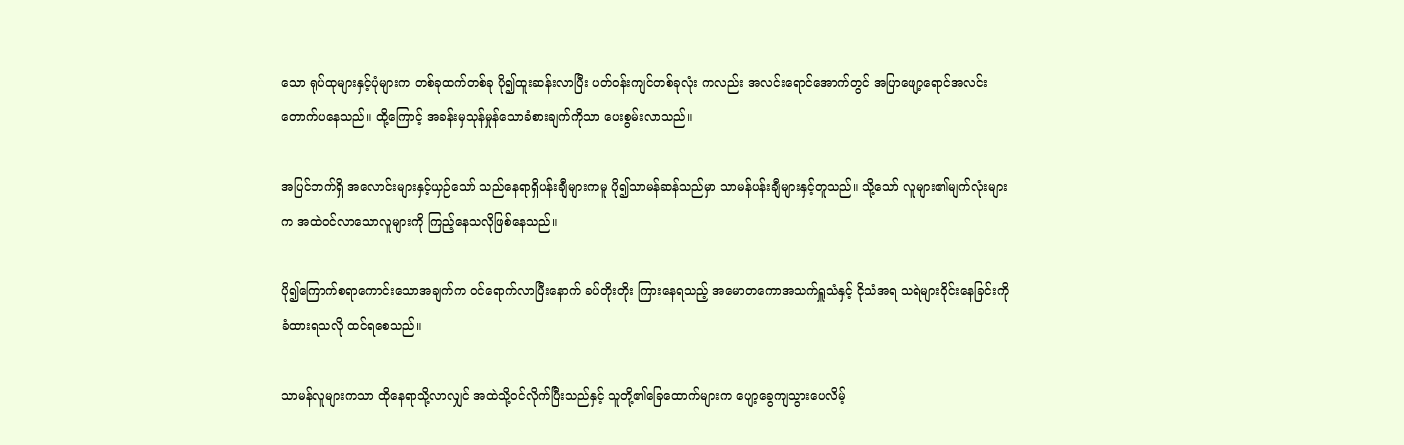သော ရုပ်ထုများနှင့်ပုံများက တစ်ခုထက်တစ်ခု ပို၍ထူးဆန်းလာပြီး ပတ်ဝန်းကျင်တစ်ခုလုံး ကလည်း အလင်းရောင်အောက်တွင် အပြာဖျော့ရောင်အလင်းတောက်ပနေသည်။ ထို့ကြောင့် အခန်းမှသုန်မှုန်သောခံစားချက်ကိုသာ ပေးစွမ်းလာသည်။

အပြင်ဘက်ရှိ အလောင်းများနှင့်ယှဉ်သော် သည်နေရာရှိပန်းချီများကမူ ပို၍သာမန်ဆန်သည်မှာ သာမန်ပန်းချီများနှင့်တူသည်။ သို့သော် လူများ၏မျက်လုံးများက အထဲဝင်လာသောလူများကို ကြည့်နေသလိုဖြစ်နေသည်။

ပို၍ကြောက်စရာကောင်းသောအချက်က ဝင်ရောက်လာပြီးနောက် ခပ်တိုးတိုး ကြားနေရသည့် အမောတကောအသက်ရှူသံနှင့် ငိုသံအရ သရဲများဝိုင်းနေခြင်းကို ခံထားရသလို ထင်ရစေသည်။

သာမန်လူများကသာ ထိုနေရာသို့လာလျှင် အထဲသို့ဝင်လိုက်ပြီးသည်နှင့် သူတို့၏ခြေထောက်များက ပျော့ခွေကျသွားပေလိမ့်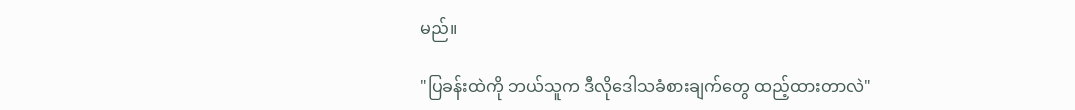မည်။

"ပြခန်းထဲကို ဘယ်သူက ဒီလိုဒေါသခံစားချက်တွေ ထည့်ထားတာလဲ"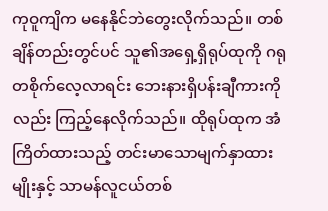ကုဝူကျိက မနေနိုင်ဘဲတွေးလိုက်သည်။ တစ်ချိန်တည်းတွင်ပင် သူ၏အရှေ့ရှိရုပ်ထုကို ဂရုတစိုက်လေ့လာရင်း ဘေးနားရှိပန်းချီကားကိုလည်း ကြည့်နေလိုက်သည်။ ထိုရုပ်ထုက အံကြိတ်ထားသည့် တင်းမာသောမျက်နှာထားမျိုးနှင့် သာမန်လူငယ်တစ်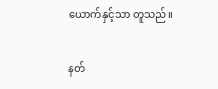ယောက်နှင့်သာ တူသည်။

နတ်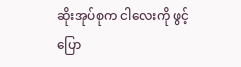ဆိုးအုပ်စုက ငါလေးကို ဖွင့်ပြော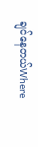ချင်နေတယ်Where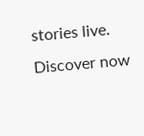stories live. Discover now